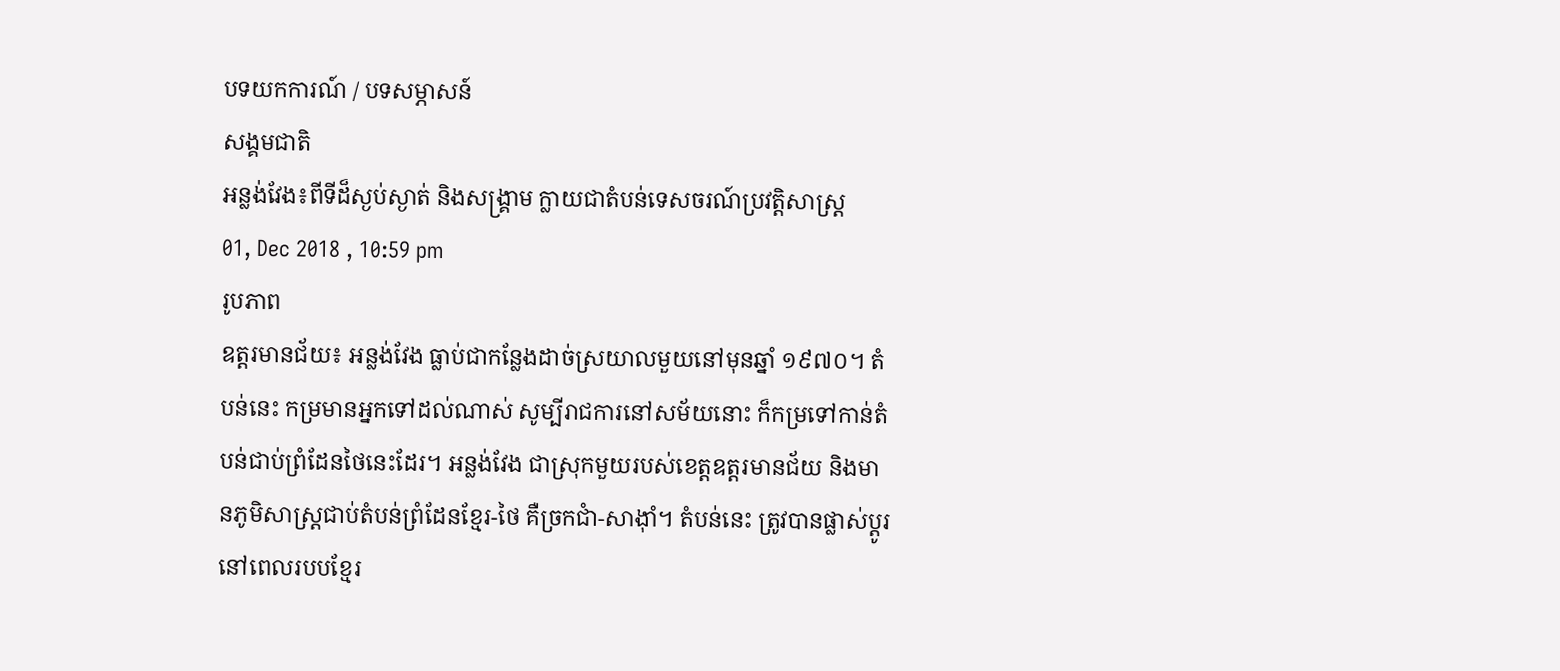បទយកការណ៍ / បទសម្ភាសន៍
សង្គមជាតិ
អន្លង់វែង៖ពីទីដ៏ស្ងប់ស្ងាត់ និងសង្គ្រាម ក្លាយជាតំបន់ទេសចរណ៍ប្រវត្តិសាស្ដ្រ
01, Dec 2018 , 10:59 pm
រូបភាព
ឧត្តរមានជ័យ៖ អន្លង់វែង ធ្លាប់ជាកន្លែងដាច់ស្រយាលមួយនៅមុនឆ្នាំ ១៩៧០។ តំបន់នេះ កម្រមានអ្នកទៅដល់ណាស់ សូម្បីរាជការនៅសម័យនោះ ក៏កម្រទៅកាន់តំបន់ជាប់ព្រំដែនថៃនេះដែរ។ អន្លង់វែង ជាស្រុកមួយរបស់ខេត្តឧត្ដរមានជ័យ និងមានភូមិសាស្ដ្រជាប់តំបន់ព្រំដែនខ្មែរ-ថៃ គឺច្រកជាំ-សាង៉ាំ។ តំបន់នេះ ត្រូវបានផ្លាស់ប្ដូរនៅពេលរបបខ្មែរ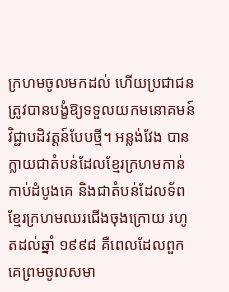ក្រហមចូលមកដល់ ហើយប្រជាជនត្រូវបានបង្ខំឱ្យទទួលយកមនោគមន៍វិជ្ជាបដិវត្តន៍បែបថ្មី។ អន្លង់វែង បានក្លាយជាតំបន់ដែលខ្មែរក្រហមកាន់កាប់ដំបូងគេ និងជាតំបន់ដែលទ័ពខ្មែរក្រហមឈរជើងចុងក្រោយ រហូតដល់ឆ្នាំ ១៩៩៨ គឺពេលដែលពួកគេព្រមចូលសមា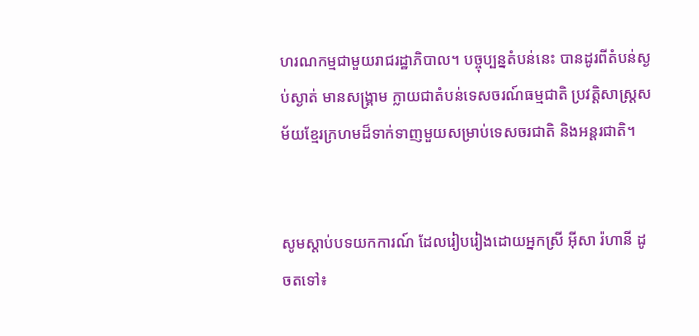ហរណកម្មជាមួយរាជរដ្ឋាភិបាល។ បច្ចុប្បន្នតំបន់នេះ បានដូរពីតំបន់ស្ងប់ស្ងាត់ មានសង្គ្រាម ក្លាយជាតំបន់ទេសចរណ៍ធម្មជាតិ ប្រវត្តិសាស្ដ្រសម័យខ្មែរក្រហមដ៏ទាក់ទាញមួយសម្រាប់ទេសចរជាតិ និងអន្ដរជាតិ។


សូមស្ដាប់បទយកការណ៍ ដែលរៀបរៀងដោយអ្នកស្រី អ៊ីសា រ៉ហានី ដូចតទៅ៖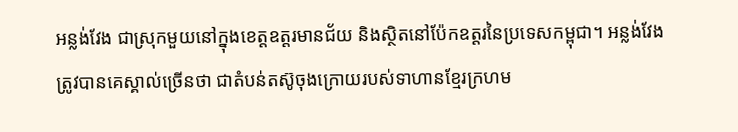អន្លង់វែង ជាស្រុកមួយនៅក្នុងខេត្តឧត្ដរមានជ័យ និងស្ថិតនៅប៉ែកឧត្ដរនៃប្រទេសកម្ពុជា។ អន្លង់វែង ត្រូវបានគេស្គាល់ច្រើនថា ជាតំបន់តស៊ូចុងក្រោយរបស់ទាហានខ្មែរក្រហម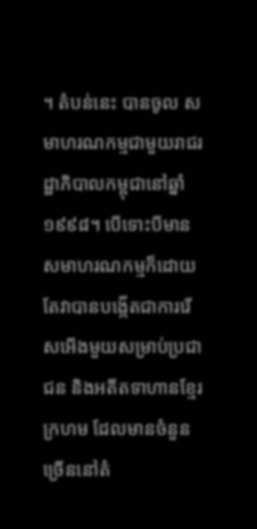។ តំបន់នេះ បានចូល សមាហរណកម្មជាមួយរាជរដ្ឋាភិបាលកម្ពុជានៅឆ្នាំ១៩៩៨។ បើទោះបីមានសមាហរណកម្មក៏ដោយតែវាបានបង្កើតជាការរើសអើងមួយសម្រាប់ប្រជាជន និងអតីតទាហានខ្មែរក្រហម ដែលមានចំនួនច្រើននៅតំ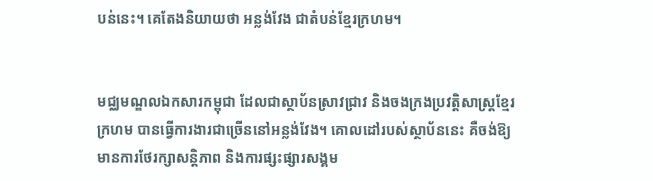បន់នេះ។ គេតែងនិយាយថា អន្លង់វែង ជាតំបន់ខ្មែរក្រហម។


មជ្ឈមណ្ឌលឯកសារកម្ពុជា ដែលជាស្ថាប័នស្រាវជ្រាវ និងចងក្រងប្រវត្តិសាស្ដ្រខ្មែរក្រហម បានធ្វើការងារជាច្រើននៅអន្លង់វែង។ គោលដៅរបស់ស្ថាប័ននេះ គឺចង់ឱ្យមានការថែរក្សាសន្ដិភាព និងការផ្សះផ្សារសង្គម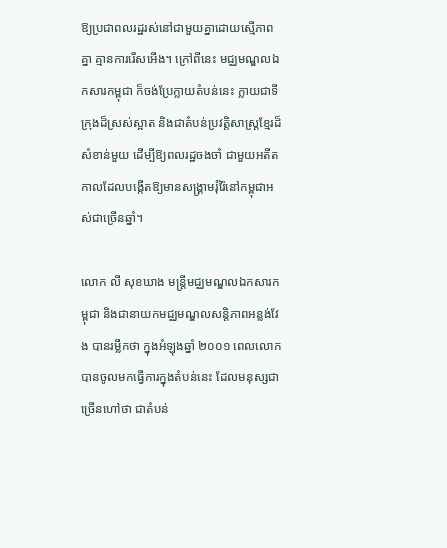ឱ្យប្រជាពលរដ្ឋរស់នៅជាមួយគ្នាដោយស្មើភាពគ្នា គ្មានការរើសអើង។ ក្រៅពីនេះ មជ្ឈមណ្ឌលឯកសារកម្ពុជា ក៏ចង់ប្រែក្លាយតំបន់នេះ ក្លាយជាទីក្រុងដ៏ស្រស់ស្អាត និងជាតំបន់ប្រវត្តិសាស្ដ្រខ្មែរដ៏សំខាន់មួយ ដើម្បីឱ្យពលរដ្ឋចងចាំ ជាមួយអតីតកាលដែលបង្កើតឱ្យមានសង្គ្រាមរុំរ៉ៃនៅកម្ពុជាអស់ជាច្រើនឆ្នាំ។

លោក លី សុខឃាង មន្ត្រីមជ្ឈមណ្ឌលឯកសារកម្ពុជា និងជានាយកមជ្ឈមណ្ឌលសន្ដិភាពអន្លង់វែង បានរម្លឹកថា ក្នុងអំឡុងឆ្នាំ ២០០១ ពេលលោកបានចូលមកធ្វើការក្នុងតំបន់នេះ ដែលមនុស្សជាច្រើនហៅថា ជាតំបន់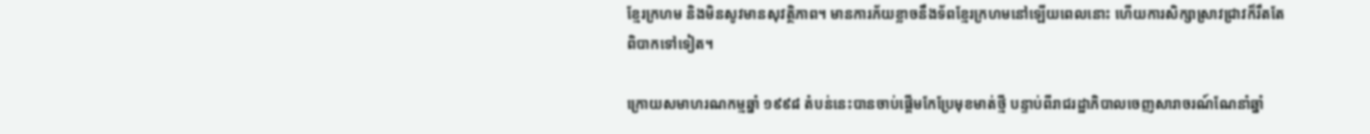ខ្មែរក្រហម និងមិនសូវមានសុវត្ថិភាព។ មានការភ័យខ្លាចនឹងទ័ពខ្មែរក្រហមនៅឡើយពេលនោះ ហើយការសិក្សាស្រាវជ្រាវក៏រឹតតែពិបាកទៅទៀត។

ក្រោយសមាហរណកម្មឆ្នាំ ១៩៩៨ តំបន់នេះបានចាប់ផ្តើមកែប្រែមុខមាត់ថ្មី បន្ទាប់ពីរាជរដ្ឋាភិបាលចេញសារាចរណ៍ណែនាំឆ្នាំ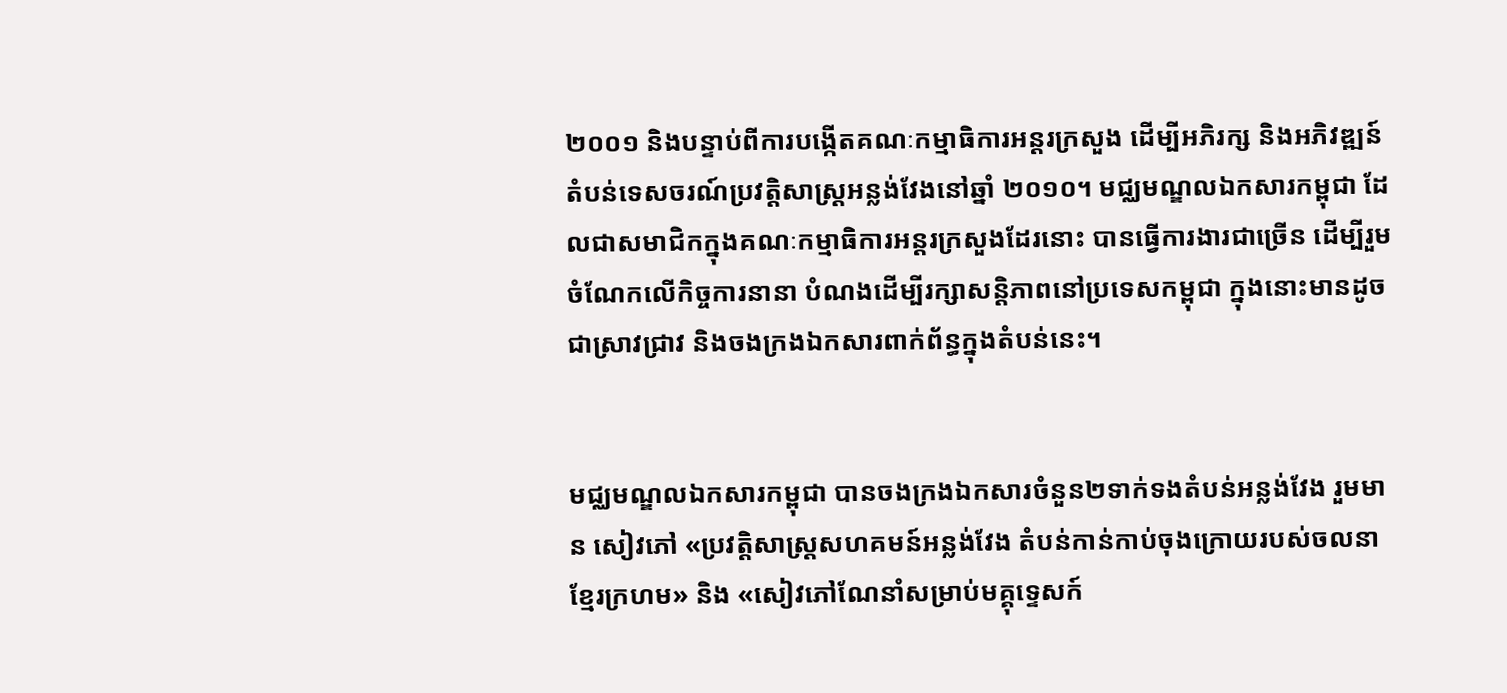២០០១ និងបន្ទាប់ពីការបង្កើតគណៈកម្មាធិការអន្តរក្រសួង ដើម្បីអភិរក្ស និងអភិវឌ្ឍន៍តំបន់ទេសចរណ៍ប្រវត្តិសាស្ដ្រអន្លង់វែងនៅឆ្នាំ ២០១០។ មជ្ឈមណ្ឌលឯកសារកម្ពុជា ដែលជាសមាជិកក្នុងគណៈកម្មាធិការអន្ដរក្រសួងដែរនោះ បានធ្វើការងារជាច្រើន ដើម្បីរួមចំណែកលើកិច្ចការនានា បំណងដើម្បីរក្សាសន្ដិភាពនៅប្រទេសកម្ពុជា ក្នុងនោះមានដូចជាស្រាវជ្រាវ និងចងក្រងឯកសារពាក់ព័ន្ធក្នុងតំបន់នេះ។


មជ្ឈមណ្ឌលឯកសារកម្ពុជា បានចងក្រងឯកសារចំនួន២ទាក់ទងតំបន់អន្លង់វែង រួមមាន សៀវភៅ «ប្រវត្តិសាស្ដ្រសហគមន៍អន្លង់វែង តំបន់កាន់កាប់ចុងក្រោយរបស់ចលនាខ្មែរក្រហម» និង «សៀវភៅណែនាំសម្រាប់មគ្គុទ្ទេសក៍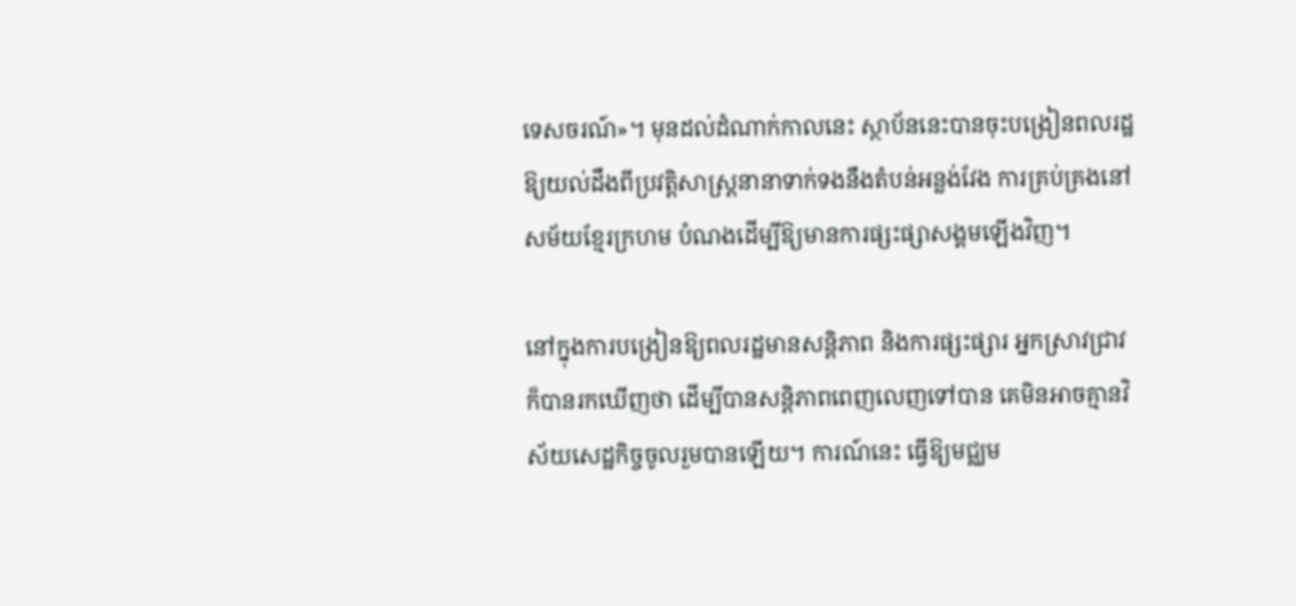ទេសចរណ៍»។ មុនដល់ដំណាក់កាលនេះ ស្ថាប័ននេះបានចុះបង្រៀនពលរដ្ឋឱ្យយល់ដឹងពីប្រវត្តិសាស្ដ្រនានាទាក់ទងនឹងតំបន់អន្លង់វែង ការគ្រប់គ្រងនៅសម័យខ្មែរក្រហម បំណងដើម្បីឱ្យមានការផ្សះផ្សាសង្គមឡើងវិញ។

នៅក្នុងការបង្រៀនឱ្យពលរដ្ឋមានសន្ដិភាព និងការផ្សះផ្សារ អ្នកស្រាវជ្រាវក៏បានរកឃើញថា ដើម្បីបានសន្ដិភាពពេញលេញទៅបាន គេមិនអាចគ្មានវិស័យសេដ្ឋកិច្ចចូលរួមបានឡើយ។ ការណ៍នេះ ធ្វើឱ្យមជ្ឈម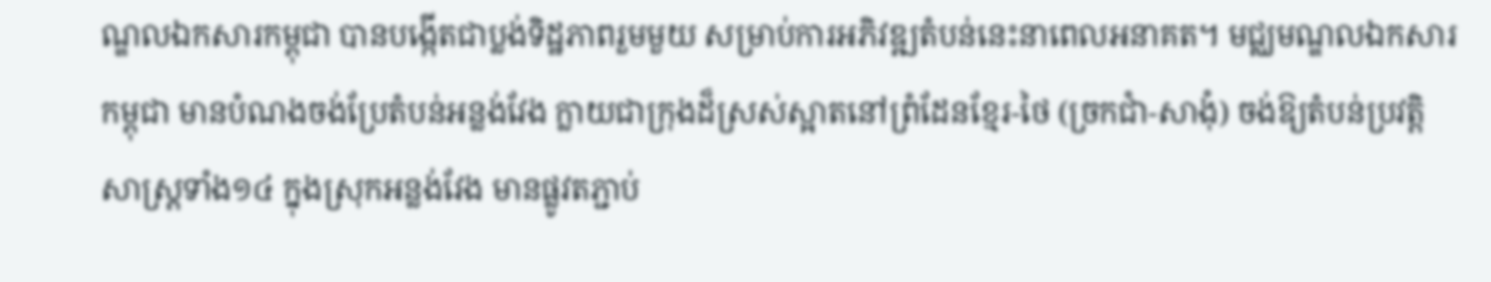ណ្ឌលឯកសារកម្ពុជា បានបង្កើតជាប្លង់ទិដ្ឋភាពរួមមួយ សម្រាប់ការអភិវឌ្ឍតំបន់នេះនាពេលអនាគត។ មជ្ឈមណ្ឌលឯកសារកម្ពុជា មានបំណងចង់ប្រែតំបន់អន្លង់វែង ក្លាយជាក្រុងដ៏ស្រស់ស្អាតនៅព្រំដែនខ្មែរ-ថៃ (ច្រកជាំ-សាងុំ) ចង់ឱ្យតំបន់ប្រវត្តិសាស្ដ្រទាំង១៤ ក្នុងស្រុកអន្លង់វែង មានផ្លូវតភ្ជាប់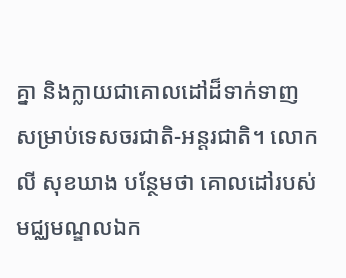គ្នា និងក្លាយជាគោលដៅដ៏ទាក់ទាញ សម្រាប់ទេសចរជាតិ-អន្ដរជាតិ។ លោក លី សុខឃាង បន្ថែមថា គោលដៅរបស់មជ្ឈមណ្ឌលឯក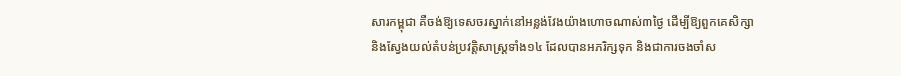សារកម្ពុជា គឺចង់ឱ្យទេសចរស្នាក់នៅអន្លង់វែងយ៉ាងហោចណាស់៣ថ្ងៃ ដើម្បីឱ្យពួកគេសិក្សា និងស្វែងយល់តំបន់ប្រវត្តិសាស្ដ្រទាំង១៤ ដែលបានអភរិក្សទុក និងជាការចងចាំស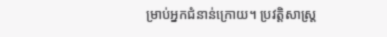ម្រាប់អ្នកជំនាន់ក្រោយ។ ប្រវត្តិសាស្ដ្រ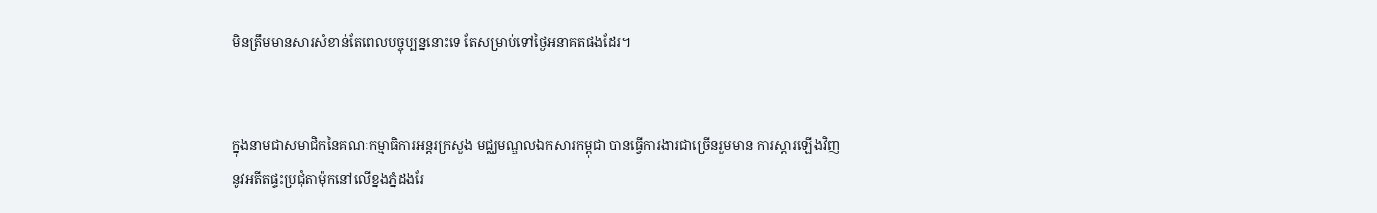មិនត្រឹមមានសារសំខាន់តែពេលបច្ចុប្បន្ននោះទេ តែសម្រាប់ទៅថ្ងៃអនាគតផងដែរ។


ក្នុងនាមជាសមាជិកនៃគណៈកម្មាធិការអន្ដរក្រសួង មជ្ឈមណ្ឌលឯកសារកម្ពុជា បានធ្វើការងារជាច្រើនរួមមាន ការស្ដារឡើងវិញនូវអតីតផ្ទះប្រជុំតាម៉ុកនៅលើខ្នងភ្នំដងរែ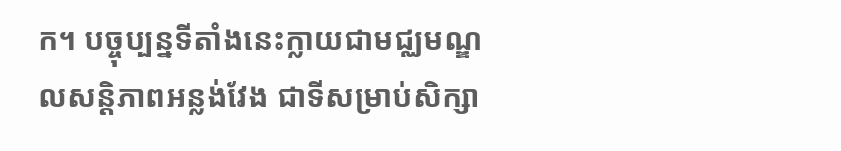ក។ បច្ចុប្បន្នទីតាំងនេះក្លាយជាមជ្ឈមណ្ឌលសន្ដិភាពអន្លង់វែង ជាទីសម្រាប់សិក្សា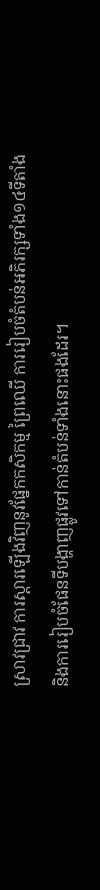ស្រាវជ្រាវ ការស្ដារឡើងវិញនូវផ្នែកកសិកម្ម ព្រៃឈើ ការរៀបចំតំបន់អភិរក្សទាំង១៤ទីតាំង និងការរៀបចំផែនទីបង្ហាញផ្លូវទៅកាន់តំបន់ទាំងនោះផងដែរ។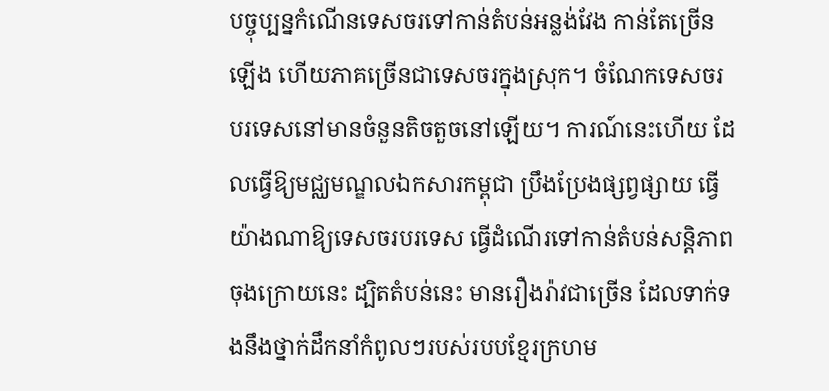បច្ចុប្បន្នកំណើនទេសចរទៅកាន់តំបន់អន្លង់វែង កាន់តែច្រើនឡើង ហើយភាគច្រើនជាទេសចរក្នុងស្រុក។ ចំណែកទេសចរបរទេសនៅមានចំនួនតិចតួចនៅឡើយ។ ការណ៍នេះហើយ ដែលធ្វើឱ្យមជ្ឈមណ្ឌលឯកសារកម្ពុជា ប្រឹងប្រែងផ្សព្វផ្សាយ ធ្វើយ៉ាងណាឱ្យទេសចរបរទេស ធ្វើដំណើរទៅកាន់តំបន់សន្ដិភាពចុងក្រោយនេះ ដ្បិតតំបន់នេះ មានរឿងរ៉ាវជាច្រើន ដែលទាក់ទងនឹងថ្នាក់ដឹកនាំកំពូលៗរបស់របបខ្មែរក្រហម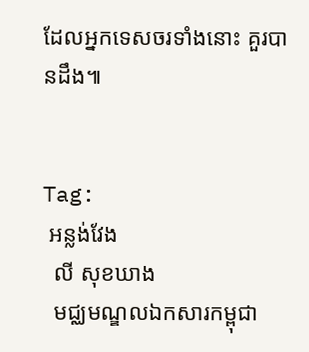ដែលអ្នកទេសចរទាំងនោះ គួរបានដឹង៕


Tag:
 អន្លង់វែង
  លី សុខឃាង
  មជ្ឈមណ្ឌលឯកសារកម្ពុជា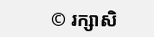© រក្សាសិ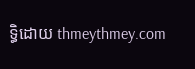ទ្ធិដោយ thmeythmey.com